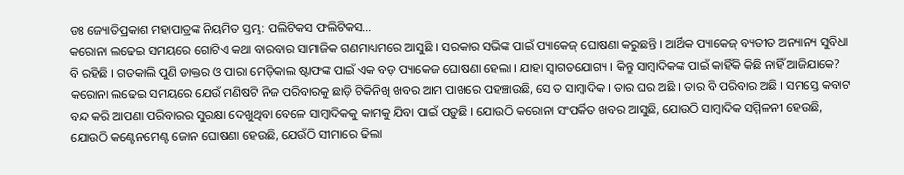ଡଃ ଜ୍ୟୋତିପ୍ରକାଶ ମହାପାତ୍ରଙ୍କ ନିୟମିତ ସ୍ତମ୍ଭ: ପଲିଟିକସ ଫଲିଟିକସ…
କରୋନା ଲଢେଇ ସମୟରେ ଗୋଟିଏ କଥା ବାରବାର ସାମାଜିକ ଗଣମାଧ୍ୟମରେ ଆସୁଛି । ସରକାର ସଭିଙ୍କ ପାଇଁ ପ୍ୟାକେଜ୍ ଘୋଷଣା କରୁଛନ୍ତି । ଆର୍ଥିକ ପ୍ୟାକେଜ୍ ବ୍ୟତୀତ ଅନ୍ୟାନ୍ୟ ସୁବିଧା ବି ରହିଛି । ଗତକାଲି ପୁଣି ଡାକ୍ତର ଓ ପାରା ମେଡ଼ିକାଲ ଷ୍ଟାଫଙ୍କ ପାଇଁ ଏକ ବଡ଼ ପ୍ୟାକେଜ ଘୋଷଣା ହେଲା । ଯାହା ସ୍ୱାଗତଯୋଗ୍ୟ । କିନ୍ତୁ ସାମ୍ବାଦିକଙ୍କ ପାଇଁ କାହିଁକି କିଛି ନାହିଁ ଆଜିଯାକେ?
କରୋନା ଲଢେଇ ସମୟରେ ଯେଉଁ ମଣିଷଟି ନିଜ ପରିବାରକୁ ଛାଡ଼ି ଟିକିନିଖି ଖବର ଆମ ପାଖରେ ପହଞ୍ଚାଉଛି, ସେ ତ ସାମ୍ବାଦିକ । ତାର ଘର ଅଛି । ତାର ବି ପରିବାର ଅଛି । ସମସ୍ତେ କବାଟ ବନ୍ଦ କରି ଆପଣା ପରିବାରର ସୁରକ୍ଷା ଦେଖୁଥିବା ବେଳେ ସାମ୍ବାଦିକକୁ କାମକୁ ଯିବା ପାଇଁ ପଡ଼ୁଛି । ଯୋଉଠି କରୋନା ସଂପର୍କିତ ଖବର ଆସୁଛି, ଯୋଉଠି ସାମ୍ବାଦିକ ସମ୍ମିଳନୀ ହେଉଛି, ଯୋଉଠି କଣ୍ଟେନମେଣ୍ଟ ଜୋନ ଘୋଷଣା ହେଉଛି, ଯେଉଁଠି ସୀମାରେ ଢିଲା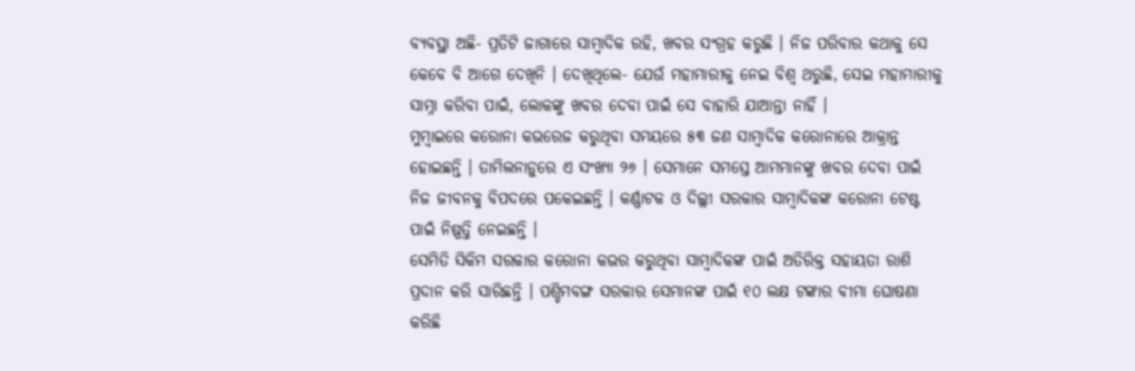ବ୍ୟବସ୍ଥା ଅଛି- ପ୍ରତିଟି ଜାଗାରେ ସାମ୍ବାଦିକ ରହି, ଖବର ସଂଗ୍ରହ କରୁଛି । ନିଜ ପରିବାର କଥାକୁ ସେ କେବେ ବି ଆଗେ ଦେଖିନି । ଦେଖିଥିଲେ- ଯେଉଁ ମହାମାରୀକୁ ନେଇ ବିଶ୍ୱ ଥରୁଛି, ସେଇ ମହାମାରୀକୁ ସାମ୍ନା କରିବା ପାଇଁ, ଲୋକଙ୍କୁ ଖବର ଦେବା ପାଇଁ ସେ ବାହାରି ଯାଆନ୍ତା ନାହିଁ ।
ମୁମ୍ବାଇରେ କରୋନା କଭରେଜ କରୁଥିବା ସମୟରେ ୫୩ ଜଣ ସାମ୍ବାଦିକ କରୋନାରେ ଆକ୍ରାନ୍ତ ହୋଇଛନ୍ତି । ତାମିଲନାଡ଼ୁରେ ଏ ସଂଖ୍ୟା ୨୬ । ସେମାନେ ସମସ୍ତେ ଆମମାନଙ୍କୁ ଖବର ଦେବା ପାଇଁ ନିଜ ଜୀବନକୁ ବିପଦରେ ପକେଇଛନ୍ତି । କର୍ଣ୍ଣାଟକ ଓ ଦିଲ୍ଲୀ ସରକାର ସାମ୍ବାଦିକଙ୍କ କରୋନା ଟେଷ୍ଟ ପାଇଁ ନିଷ୍ପତ୍ତି ନେଇଛନ୍ତି ।
ସେମିତି ସିକିମ ସରକାର କରୋନା କଭର କରୁଥିବା ସାମ୍ବାଦିକଙ୍କ ପାଇଁ ଅତିରିକ୍ତ ସହାୟତା ରାଶି ପ୍ରଦାନ କରି ସାରିଛନ୍ତି । ପଶ୍ଚିମବଙ୍ଗ ସରକାର ସେମାନଙ୍କ ପାଇଁ ୧୦ ଲକ୍ଷ ଟଙ୍କାର ବୀମା ଘୋଷଣା କରିଛି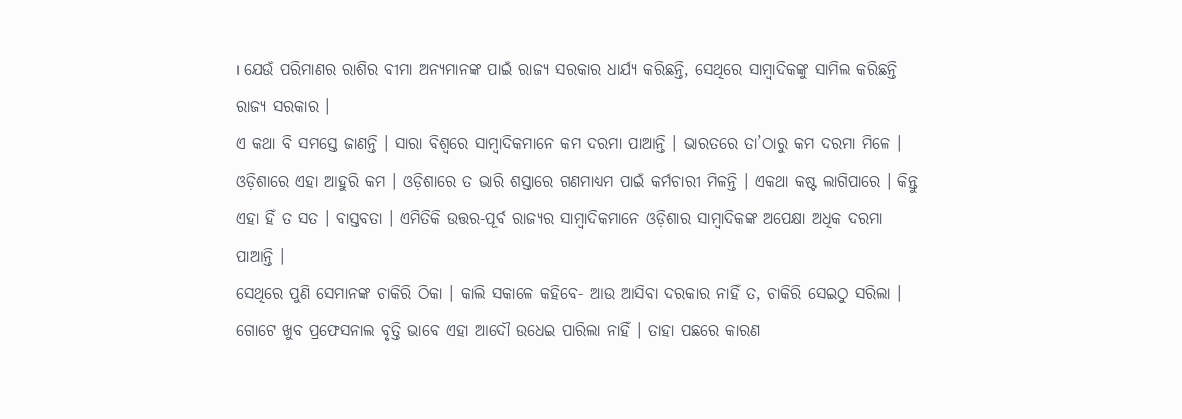। ଯେଉଁ ପରିମାଣର ରାଶିର ବୀମା ଅନ୍ୟମାନଙ୍କ ପାଇଁ ରାଜ୍ୟ ସରକାର ଧାର୍ଯ୍ୟ କରିଛନ୍ତି, ସେଥିରେ ସାମ୍ବାଦିକଙ୍କୁ ସାମିଲ କରିଛନ୍ତି ରାଜ୍ୟ ସରକାର ।
ଏ କଥା ବି ସମସ୍ତେ ଜାଣନ୍ତି । ସାରା ବିଶ୍ୱରେ ସାମ୍ବାଦିକମାନେ କମ ଦରମା ପାଆନ୍ତି । ଭାରତରେ ତା’ଠାରୁ କମ ଦରମା ମିଳେ । ଓଡ଼ିଶାରେ ଏହା ଆହୁରି କମ । ଓଡ଼ିଶାରେ ତ ଭାରି ଶସ୍ତାରେ ଗଣମାଧ୍ୟମ ପାଇଁ କର୍ମଚାରୀ ମିଳନ୍ତି । ଏକଥା କଷ୍ଟ ଲାଗିପାରେ । କିନ୍ତୁ ଏହା ହିଁ ତ ସତ । ବାସ୍ତବତା । ଏମିତିକି ଉତ୍ତର-ପୂର୍ବ ରାଜ୍ୟର ସାମ୍ବାଦିକମାନେ ଓଡ଼ିଶାର ସାମ୍ବାଦିକଙ୍କ ଅପେକ୍ଷା ଅଧିକ ଦରମା ପାଆନ୍ତି ।
ସେଥିରେ ପୁଣି ସେମାନଙ୍କ ଚାକିରି ଠିକା । କାଲି ସକାଳେ କହିବେ- ଆଉ ଆସିବା ଦରକାର ନାହିଁ ତ, ଚାକିରି ସେଇଠୁ ସରିଲା । ଗୋଟେ ଖୁବ ପ୍ରଫେସନାଲ ବୃତ୍ତି ଭାବେ ଏହା ଆଦୌ ଉଧେଇ ପାରିଲା ନାହିଁ । ତାହା ପଛରେ କାରଣ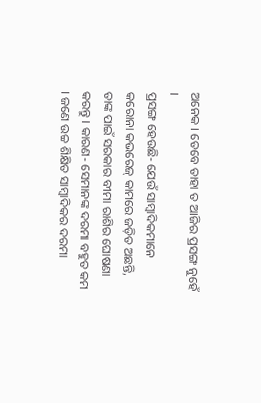ଅନେକ । ତେବେ ତାହା ତ ଆଜିର ପ୍ରସଙ୍ଗ ନୁହେଁ ।
ପ୍ରସଙ୍ଗ ହେଉଛି- ଯେଉଁ ସାମ୍ବାଦିକମାନେ କରୋନା କଭରେଜ୍ କାମରେ ଜଡ଼ିତ ଅଛନ୍ତି, ତାଙ୍କ ପାଇଁ ସରକାର ବୀମା ରାଶିର ଘୋଷଣା କରନ୍ତୁ । କାରଣ- ସେମାନଙ୍କ ଦରମା ବହୁତ କମ । ଜଣେ ଉଚ୍ଚ ଶିକ୍ଷିତ ସାମ୍ବାଦିକର ଦରମା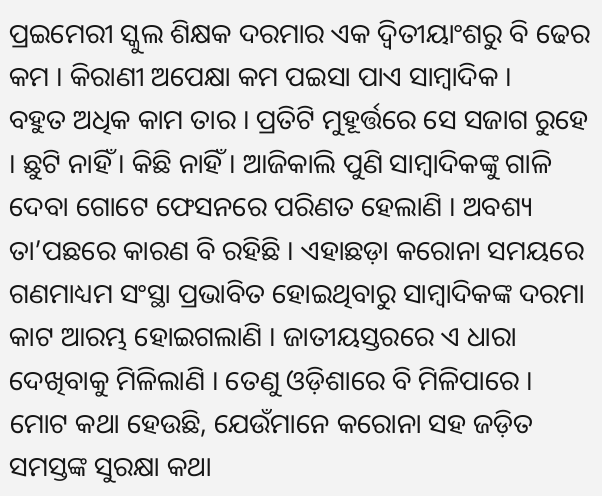ପ୍ରଇମେରୀ ସ୍କୁଲ ଶିକ୍ଷକ ଦରମାର ଏକ ଦ୍ୱିତୀୟାଂଶରୁ ବି ଢେର କମ । କିରାଣୀ ଅପେକ୍ଷା କମ ପଇସା ପାଏ ସାମ୍ବାଦିକ ।
ବହୁତ ଅଧିକ କାମ ତାର । ପ୍ରତିଟି ମୁହୂର୍ତ୍ତରେ ସେ ସଜାଗ ରୁହେ । ଛୁଟି ନାହିଁ । କିଛି ନାହିଁ । ଆଜିକାଲି ପୁଣି ସାମ୍ବାଦିକଙ୍କୁ ଗାଳି ଦେବା ଗୋଟେ ଫେସନରେ ପରିଣତ ହେଲାଣି । ଅବଶ୍ୟ ତା’ପଛରେ କାରଣ ବି ରହିଛି । ଏହାଛଡ଼ା କରୋନା ସମୟରେ ଗଣମାଧ୍ୟମ ସଂସ୍ଥା ପ୍ରଭାବିତ ହୋଇଥିବାରୁ ସାମ୍ବାଦିକଙ୍କ ଦରମା କାଟ ଆରମ୍ଭ ହୋଇଗଲାଣି । ଜାତୀୟସ୍ତରରେ ଏ ଧାରା ଦେଖିବାକୁ ମିଳିଲାଣି । ତେଣୁ ଓଡ଼ିଶାରେ ବି ମିଳିପାରେ ।
ମୋଟ କଥା ହେଉଛି, ଯେଉଁମାନେ କରୋନା ସହ ଜଡ଼ିତ ସମସ୍ତଙ୍କ ସୁରକ୍ଷା କଥା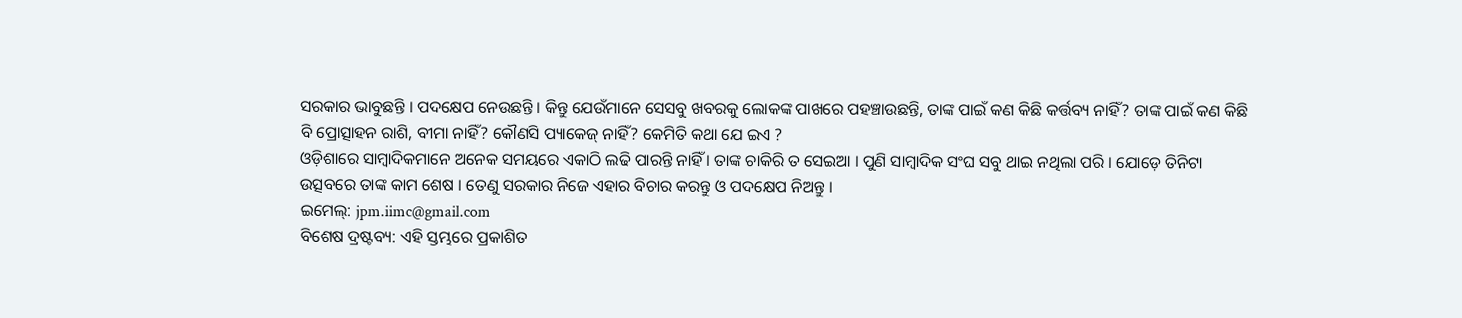ସରକାର ଭାବୁଛନ୍ତି । ପଦକ୍ଷେପ ନେଉଛନ୍ତି । କିନ୍ତୁ ଯେଉଁମାନେ ସେସବୁ ଖବରକୁ ଲୋକଙ୍କ ପାଖରେ ପହଞ୍ଚାଉଛନ୍ତି, ତାଙ୍କ ପାଇଁ କଣ କିଛି କର୍ତ୍ତବ୍ୟ ନାହିଁ? ତାଙ୍କ ପାଇଁ କଣ କିଛି ବି ପ୍ରୋତ୍ସାହନ ରାଶି, ବୀମା ନାହିଁ? କୌଣସି ପ୍ୟାକେଜ୍ ନାହିଁ? କେମିତି କଥା ଯେ ଇଏ ?
ଓଡ଼ିଶାରେ ସାମ୍ବାଦିକମାନେ ଅନେକ ସମୟରେ ଏକାଠି ଲଢି ପାରନ୍ତି ନାହିଁ । ତାଙ୍କ ଚାକିରି ତ ସେଇଆ । ପୁଣି ସାମ୍ବାଦିକ ସଂଘ ସବୁ ଥାଇ ନଥିଲା ପରି । ଯୋଡ଼େ ତିନିଟା ଉତ୍ସବରେ ତାଙ୍କ କାମ ଶେଷ । ତେଣୁ ସରକାର ନିଜେ ଏହାର ବିଚାର କରନ୍ତୁ ଓ ପଦକ୍ଷେପ ନିଅନ୍ତୁ ।
ଇମେଲ୍: jpm.iimc@gmail.com
ବିଶେଷ ଦ୍ରଷ୍ଟବ୍ୟ: ଏହି ସ୍ତମ୍ଭରେ ପ୍ରକାଶିତ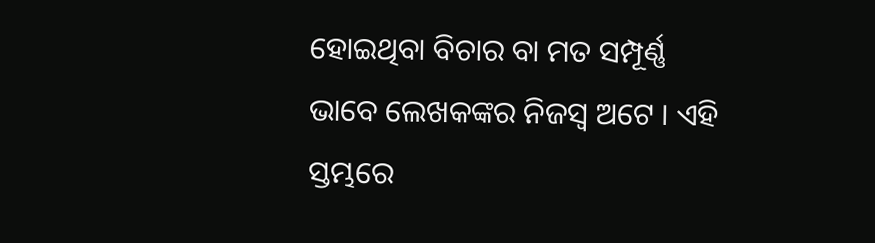ହୋଇଥିବା ବିଚାର ବା ମତ ସମ୍ପୂର୍ଣ୍ଣ ଭାବେ ଲେଖକଙ୍କର ନିଜସ୍ୱ ଅଟେ । ଏହି ସ୍ତମ୍ଭରେ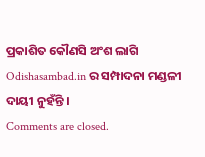ପ୍ରକାଶିତ କୌଣସି ଅଂଶ ଲାଗି Odishasambad.in ର ସମ୍ପାଦନା ମଣ୍ଡଳୀ ଦାୟୀ ନୁହଁନ୍ତି ।
Comments are closed.